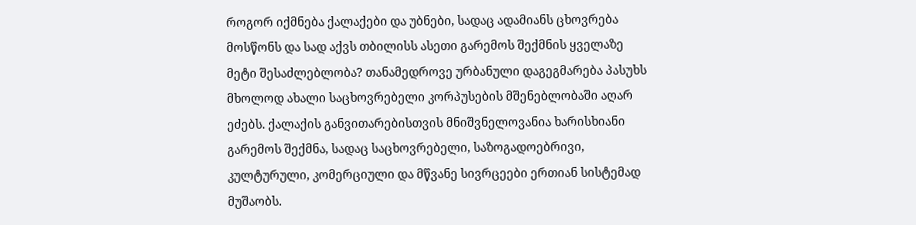როგორ იქმნება ქალაქები და უბნები, სადაც ადამიანს ცხოვრება მოსწონს და სად აქვს თბილისს ასეთი გარემოს შექმნის ყველაზე მეტი შესაძლებლობა? თანამედროვე ურბანული დაგეგმარება პასუხს მხოლოდ ახალი საცხოვრებელი კორპუსების მშენებლობაში აღარ ეძებს. ქალაქის განვითარებისთვის მნიშვნელოვანია ხარისხიანი გარემოს შექმნა, სადაც საცხოვრებელი, საზოგადოებრივი, კულტურული, კომერციული და მწვანე სივრცეები ერთიან სისტემად მუშაობს.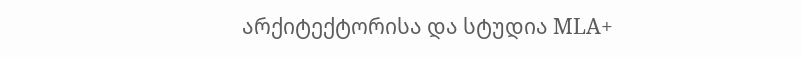არქიტექტორისა და სტუდია MLA+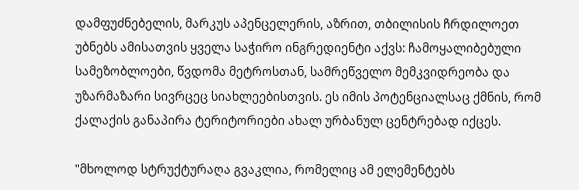დამფუძნებელის, მარკუს აპენცელერის, აზრით, თბილისის ჩრდილოეთ უბნებს ამისათვის ყველა საჭირო ინგრედიენტი აქვს: ჩამოყალიბებული სამეზობლოები, წვდომა მეტროსთან, სამრეწველო მემკვიდრეობა და უზარმაზარი სივრცეც სიახლეებისთვის. ეს იმის პოტენციალსაც ქმნის, რომ ქალაქის განაპირა ტერიტორიები ახალ ურბანულ ცენტრებად იქცეს.

"მხოლოდ სტრუქტურაღა გვაკლია, რომელიც ამ ელემენტებს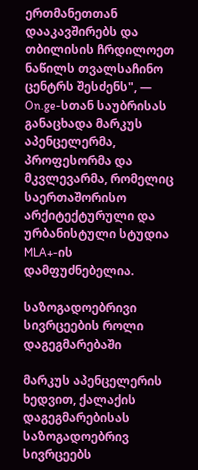ერთმანეთთან დააკავშირებს და თბილისის ჩრდილოეთ ნაწილს თვალსაჩინო ცენტრს შესძენს", — On.ge-სთან საუბრისას განაცხადა მარკუს აპენცელერმა, პროფესორმა და მკვლევარმა, რომელიც საერთაშორისო არქიტექტურული და ურბანისტული სტუდია MLA+-ის დამფუძნებელია.

საზოგადოებრივი სივრცეების როლი დაგეგმარებაში

მარკუს აპენცელერის ხედვით, ქალაქის დაგეგმარებისას საზოგადოებრივ სივრცეებს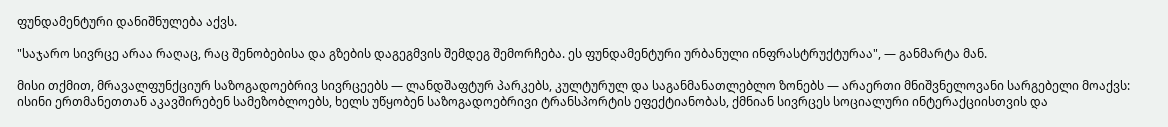ფუნდამენტური დანიშნულება აქვს.

"საჯარო სივრცე არაა რაღაც, რაც შენობებისა და გზების დაგეგმვის შემდეგ შემორჩება. ეს ფუნდამენტური ურბანული ინფრასტრუქტურაა", — განმარტა მან.

მისი თქმით, მრავალფუნქციურ საზოგადოებრივ სივრცეებს — ლანდშაფტურ პარკებს, კულტურულ და საგანმანათლებლო ზონებს — არაერთი მნიშვნელოვანი სარგებელი მოაქვს: ისინი ერთმანეთთან აკავშირებენ სამეზობლოებს, ხელს უწყობენ საზოგადოებრივი ტრანსპორტის ეფექტიანობას, ქმნიან სივრცეს სოციალური ინტერაქციისთვის და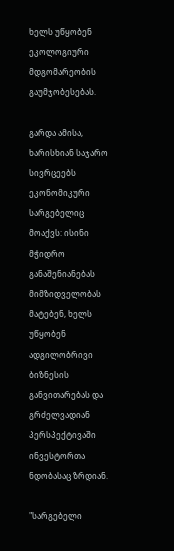ხელს უწყობენ ეკოლოგიური მდგომარეობის გაუმჯობესებას.

გარდა ამისა, ხარისხიან საჯარო სივრცეებს ეკონომიკური სარგებელიც მოაქვს: ისინი მჭიდრო განაშენიანებას მიმზიდველობას მატებენ, ხელს უწყობენ ადგილობრივი ბიზნესის განვითარებას და გრძელვადიან პერსპექტივაში ინვესტორთა ნდობასაც ზრდიან.

"სარგებელი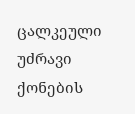ცალკეული უძრავი ქონების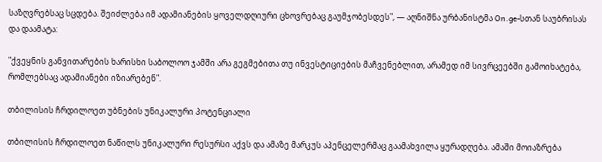საზღვრებსაც სცდება. შეიძლება იმ ადამიანების ყოველდღიური ცხოვრებაც გაუმჯობესდეს", — აღნიშნა ურბანისტმა On.ge-სთან საუბრისას და დაამატა:

"ქვეყნის განვითარების ხარისხი საბოლოო ჯამში არა გეგმებითა თუ ინვესტიციების მაჩვენებლით, არამედ იმ სივრცეებში გამოიხატება, რომლებსაც ადამიანები იზიარებენ".

თბილისის ჩრდილოეთ უბნების უნიკალური პოტენციალი

თბილისის ჩრდილოეთ ნაწილს უნიკალური რესურსი აქვს და ამაზე მარკუს აპენცელერმაც გაამახვილა ყურადღება. ამაში მოიაზრება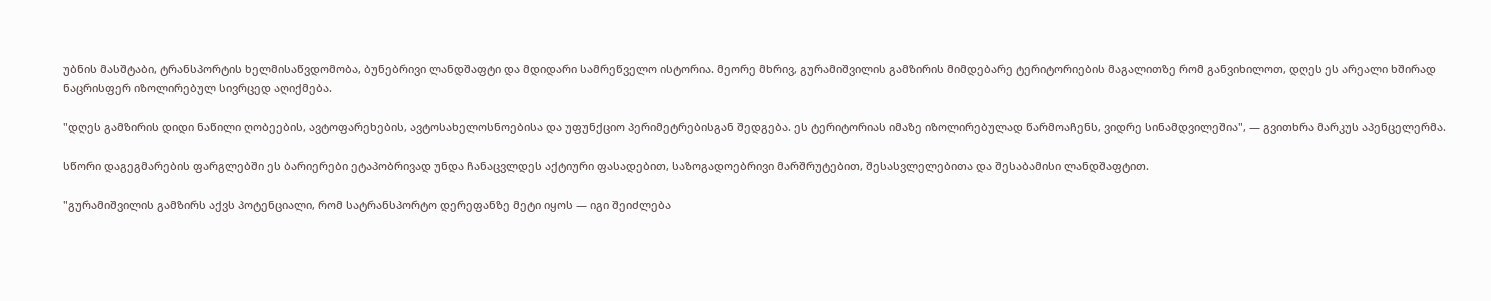უბნის მასშტაბი, ტრანსპორტის ხელმისაწვდომობა, ბუნებრივი ლანდშაფტი და მდიდარი სამრეწველო ისტორია. მეორე მხრივ, გურამიშვილის გამზირის მიმდებარე ტერიტორიების მაგალითზე რომ განვიხილოთ, დღეს ეს არეალი ხშირად ნაცრისფერ იზოლირებულ სივრცედ აღიქმება.

"დღეს გამზირის დიდი ნაწილი ღობეების, ავტოფარეხების, ავტოსახელოსნოებისა და უფუნქციო პერიმეტრებისგან შედგება. ეს ტერიტორიას იმაზე იზოლირებულად წარმოაჩენს, ვიდრე სინამდვილეშია", — გვითხრა მარკუს აპენცელერმა.

სწორი დაგეგმარების ფარგლებში ეს ბარიერები ეტაპობრივად უნდა ჩანაცვლდეს აქტიური ფასადებით, საზოგადოებრივი მარშრუტებით, შესასვლელებითა და შესაბამისი ლანდშაფტით.

"გურამიშვილის გამზირს აქვს პოტენციალი, რომ სატრანსპორტო დერეფანზე მეტი იყოს — იგი შეიძლება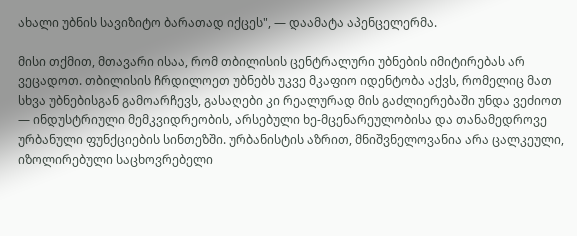ახალი უბნის სავიზიტო ბარათად იქცეს", — დაამატა აპენცელერმა.

მისი თქმით, მთავარი ისაა, რომ თბილისის ცენტრალური უბნების იმიტირებას არ ვეცადოთ. თბილისის ჩრდილოეთ უბნებს უკვე მკაფიო იდენტობა აქვს, რომელიც მათ სხვა უბნებისგან გამოარჩევს, გასაღები კი რეალურად მის გაძლიერებაში უნდა ვეძიოთ — ინდუსტრიული მემკვიდრეობის, არსებული ხე-მცენარეულობისა და თანამედროვე ურბანული ფუნქციების სინთეზში. ურბანისტის აზრით, მნიშვნელოვანია არა ცალკეული, იზოლირებული საცხოვრებელი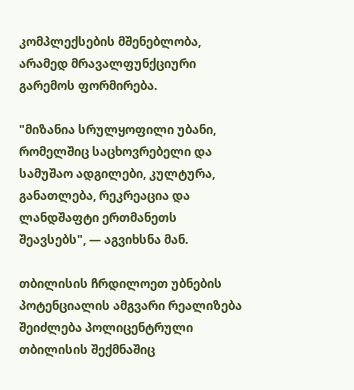კომპლექსების მშენებლობა, არამედ მრავალფუნქციური გარემოს ფორმირება.

"მიზანია სრულყოფილი უბანი, რომელშიც საცხოვრებელი და სამუშაო ადგილები, კულტურა, განათლება, რეკრეაცია და ლანდშაფტი ერთმანეთს შეავსებს", — აგვიხსნა მან.

თბილისის ჩრდილოეთ უბნების პოტენციალის ამგვარი რეალიზება შეიძლება პოლიცენტრული თბილისის შექმნაშიც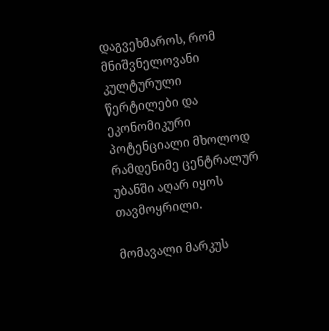დაგვეხმაროს, რომ მნიშვნელოვანი კულტურული წერტილები და ეკონომიკური პოტენციალი მხოლოდ რამდენიმე ცენტრალურ უბანში აღარ იყოს თავმოყრილი.

მომავალი მარკუს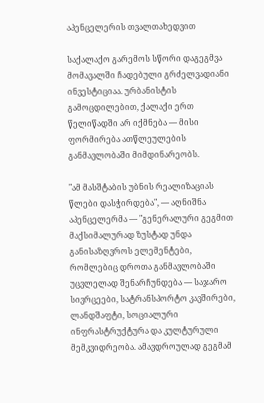აპენცელერის თვალთახედვით

საქალაქო გარემოს სწორი დაგეგმვა მომავალში ჩადებული გრძელვადიანი ინვესტიციაა. ურბანისტის გამოცდილებით, ქალაქი ერთ წელიწადში არ იქმნება — მისი ფორმირება ათწლეულების განმავლობაში მიმდინარეობს.

"ამ მასშტაბის უბნის რეალიზაციას წლები დასჭირდება", — აღნიშნა აპენცელერმა — "გენერალური გეგმით მაქსიმალურად ზუსტად უნდა განისაზღვროს ელემენტები, რომლებიც დროთა განმავლობაში უცვლელად შენარჩუნდება — საჯარო სივრცეები, სატრანსპორტო კავშირები, ლანდშაფტი, სოციალური ინფრასტრუქტურა და კულტურული მემკვიდრეობა. ამავდროულად გეგმამ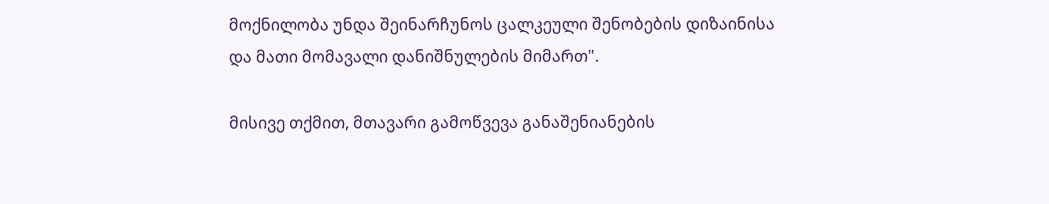მოქნილობა უნდა შეინარჩუნოს ცალკეული შენობების დიზაინისა და მათი მომავალი დანიშნულების მიმართ".

მისივე თქმით, მთავარი გამოწვევა განაშენიანების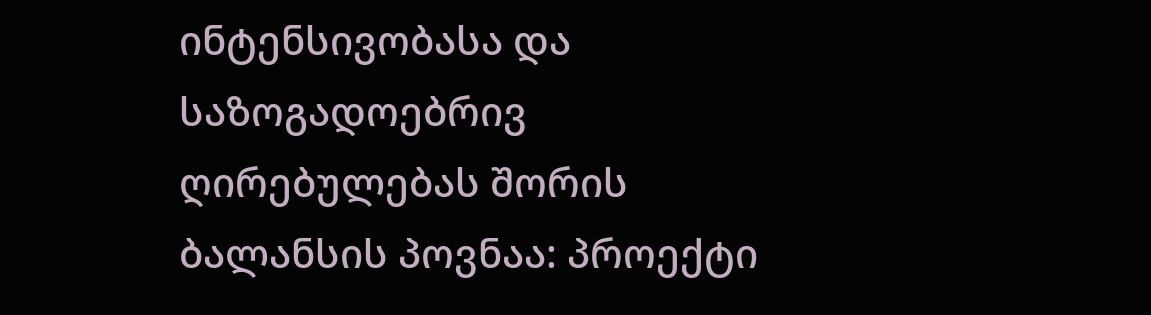ინტენსივობასა და საზოგადოებრივ ღირებულებას შორის ბალანსის პოვნაა: პროექტი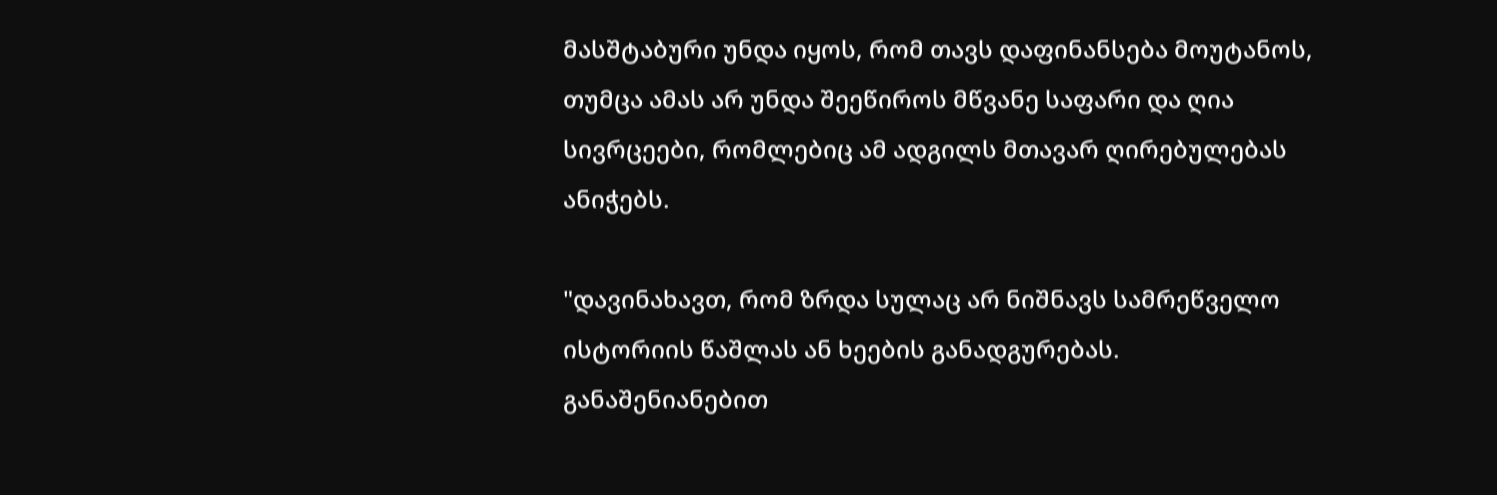მასშტაბური უნდა იყოს, რომ თავს დაფინანსება მოუტანოს, თუმცა ამას არ უნდა შეეწიროს მწვანე საფარი და ღია სივრცეები, რომლებიც ამ ადგილს მთავარ ღირებულებას ანიჭებს.

"დავინახავთ, რომ ზრდა სულაც არ ნიშნავს სამრეწველო ისტორიის წაშლას ან ხეების განადგურებას. განაშენიანებით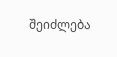შეიძლება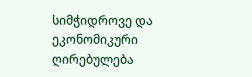სიმჭიდროვე და ეკონომიკური ღირებულება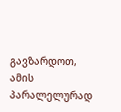გავზარდოთ, ამის პარალელურად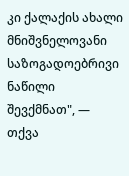კი ქალაქის ახალი მნიშვნელოვანი საზოგადოებრივი ნაწილი შევქმნათ", — თქვა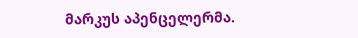მარკუს აპენცელერმა.